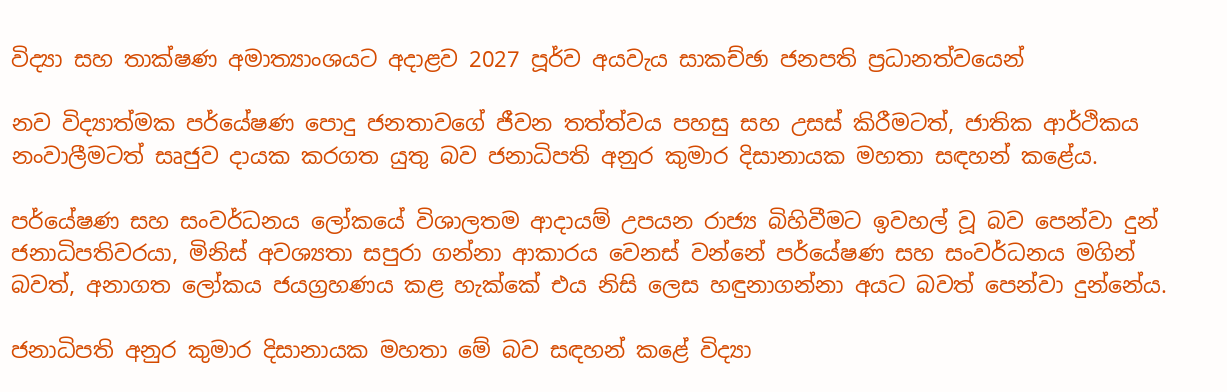විද්‍යා සහ තාක්ෂණ අමාත්‍යාංශයට අදාළව 2027 පූර්ව අයවැය සාකච්ඡා ජනපති ප්‍රධානත්වයෙන්

නව විද්‍යාත්මක පර්යේෂණ පොදු ජනතාවගේ ජීවන තත්ත්වය පහසු සහ උසස් කිරීමටත්, ජාතික ආර්ථිකය නංවාලීමටත් සෘජුව දායක කරගත යුතු බව ජනාධිපති අනුර කුමාර දිසානායක මහතා සඳහන් කළේය.

පර්යේෂණ සහ සංවර්ධනය ලෝකයේ විශාලතම ආදායම් උපයන රාජ්‍ය බිහිවීමට ඉවහල් වූ බව පෙන්වා දුන් ජනාධිපතිවරයා, මිනිස් අවශ්‍යතා සපුරා ගන්නා ආකාරය වෙනස් වන්නේ පර්යේෂණ සහ සංවර්ධනය මගින් බවත්, අනාගත ලෝකය ජයග්‍රහණය කළ හැක්කේ එය නිසි ලෙස හඳුනාගන්නා අයට බවත් පෙන්වා දුන්නේය.

ජනාධිපති අනුර කුමාර දිසානායක මහතා මේ බව සඳහන් කළේ විද්‍යා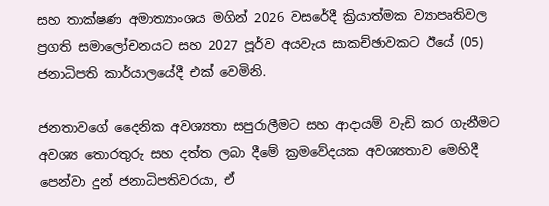සහ තාක්ෂණ අමාත්‍යාංශය මගින් 2026 වසරේදී ක්‍රියාත්මක ව්‍යාපෘතිවල ප්‍රගති සමාලෝචනයට සහ 2027 පූර්ව අයවැය සාකච්ඡාවකට ඊයේ (05) ජනාධිපති කාර්යාලයේදී එක් වෙමිනි.

ජනතාවගේ දෛනික අවශ්‍යතා සපුරාලීමට සහ ආදායම් වැඩි කර ගැනීමට අවශ්‍ය තොරතුරු සහ දත්ත ලබා දීමේ ක්‍රමවේදයක අවශ්‍යතාව මෙහිදී පෙන්වා දුන් ජනාධිපතිවරයා, ඒ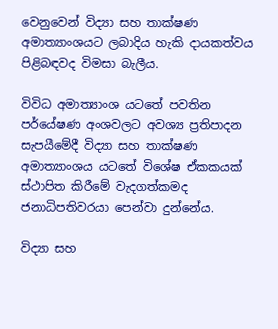වෙනුවෙන් විද්‍යා සහ තාක්ෂණ අමාත්‍යාංශයට ලබාදිය හැකි දායකත්වය පිළිබඳවද විමසා බැලීය.

විවිධ අමාත්‍යාංශ යටතේ පවතින පර්යේෂණ අංශවලට අවශ්‍ය ප්‍රතිපාදන සැපයීමේදී විද්‍යා සහ තාක්ෂණ අමාත්‍යාංශය යටතේ විශේෂ ඒකකයක් ස්ථාපිත කිරීමේ වැදගත්කමද ජනාධිපතිවරයා පෙන්වා දුන්නේය.

විද්‍යා සහ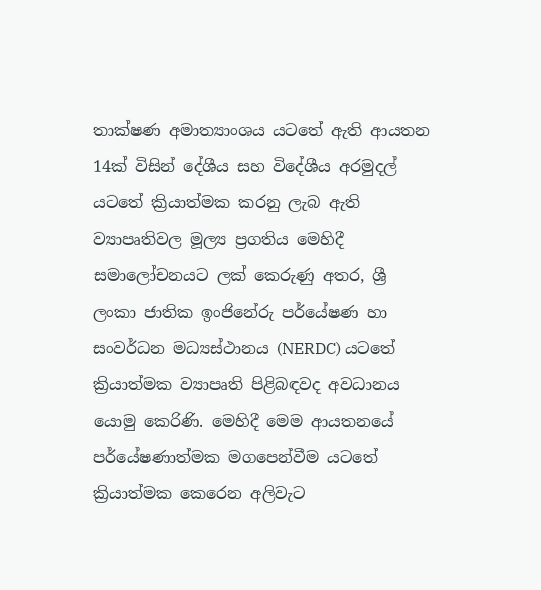තාක්ෂණ අමාත්‍යාංශය යටතේ ඇති ආයතන 14ක් විසින් දේශීය සහ විදේශීය අරමුදල් යටතේ ක්‍රියාත්මක කරනු ලැබ ඇති ව්‍යාපෘතිවල මූල්‍ය ප්‍රගතිය මෙහිදී සමාලෝචනයට ලක් කෙරුණු අතර, ශ්‍රී ලංකා ජාතික ඉංජිනේරු පර්යේෂණ හා සංවර්ධන මධ්‍යස්ථානය (NERDC) යටතේ ක්‍රියාත්මක ව්‍යාපෘති පිළිබඳවද අවධානය යොමු කෙරිණි. මෙහිදී මෙම ආයතනයේ පර්යේෂණාත්මක මගපෙන්වීම යටතේ ක්‍රියාත්මක කෙරෙන අලිවැට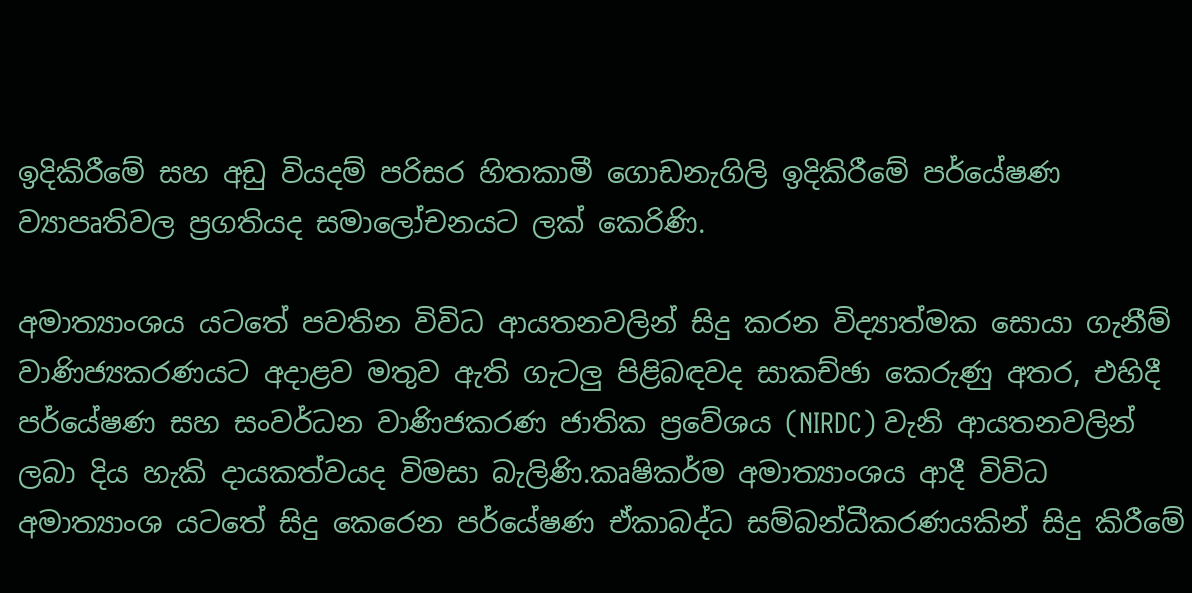ඉදිකිරීමේ සහ අඩු වියදම් පරිසර හිතකාමී ගොඩනැගිලි ඉදිකිරීමේ පර්යේෂණ ව්‍යාපෘතිවල ප්‍රගතියද සමාලෝචනයට ලක් කෙරිණි.

අමාත්‍යාංශය යටතේ පවතින විවිධ ආයතනවලින් සිදු කරන විද්‍යාත්මක සොයා ගැනීම් වාණිජ්‍යකරණයට අදාළව මතුව ඇති ගැටලු පිළිබඳවද සාකච්ඡා කෙරුණු අතර, එහිදී පර්යේෂණ සහ සංවර්ධන වාණිජකරණ ජාතික ප්‍රවේශය (NIRDC) වැනි ආයතනවලින් ලබා දිය හැකි දායකත්වයද විමසා බැලිණි.කෘෂිකර්ම අමාත්‍යාංශය ආදී විවිධ අමාත්‍යාංශ යටතේ සිදු කෙරෙන පර්යේෂණ ඒකාබද්ධ සම්බන්ධීකරණයකින් සිදු කිරීමේ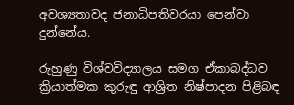අවශ්‍යතාවද ජනාධිපතිවරයා පෙන්වා දුන්නේය.

රුහුණු විශ්වවිද්‍යාලය සමග ඒකාබද්ධව ක්‍රියාත්මක කුරුඳු ආශ්‍රිත නිෂ්පාදන පිළිබඳ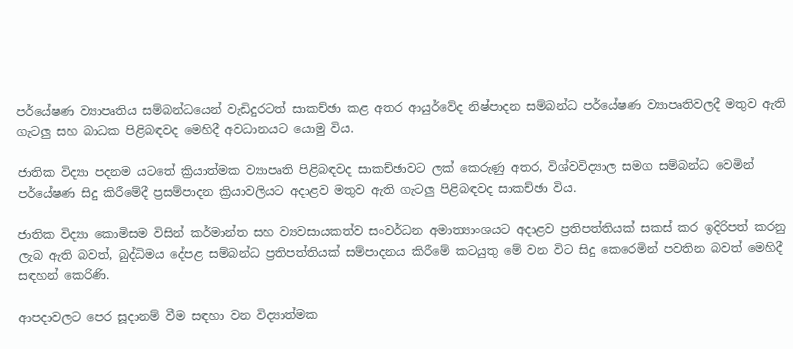පර්යේෂණ ව්‍යාපෘතිය සම්බන්ධයෙන් වැඩිදුරටත් සාකච්ඡා කළ අතර ආයුර්වේද නිෂ්පාදන සම්බන්ධ පර්යේෂණ ව්‍යාපෘතිවලදී මතුව ඇති ගැටලු සහ බාධක පිළිබඳවද මෙහිදී අවධානයට යොමු විය.

ජාතික විද්‍යා පදනම යටතේ ක්‍රියාත්මක ව්‍යාපෘති පිළිබඳවද සාකච්ඡාවට ලක් කෙරුණු අතර, විශ්වවිද්‍යාල සමග සම්බන්ධ වෙමින් පර්යේෂණ සිදු කිරීමේදී ප්‍රසම්පාදන ක්‍රියාවලියට අදාළව මතුව ඇති ගැටලු පිළිබඳවද සාකච්ඡා විය.

ජාතික විද්‍යා කොමිසම විසින් කර්මාන්ත සහ ව්‍යවසායකත්ව සංවර්ධන අමාත්‍යාංශයට අදාළව ප්‍රතිපත්තියක් සකස් කර ඉදිරිපත් කරනු ලැබ ඇති බවත්, බුද්ධිමය දේපළ සම්බන්ධ ප්‍රතිපත්තියක් සම්පාදනය කිරීමේ කටයුතු මේ වන විට සිදු කෙරෙමින් පවතින බවත් මෙහිදී සඳහන් කෙරිණි.

ආපදාවලට පෙර සූදානම් වීම සඳහා වන විද්‍යාත්මක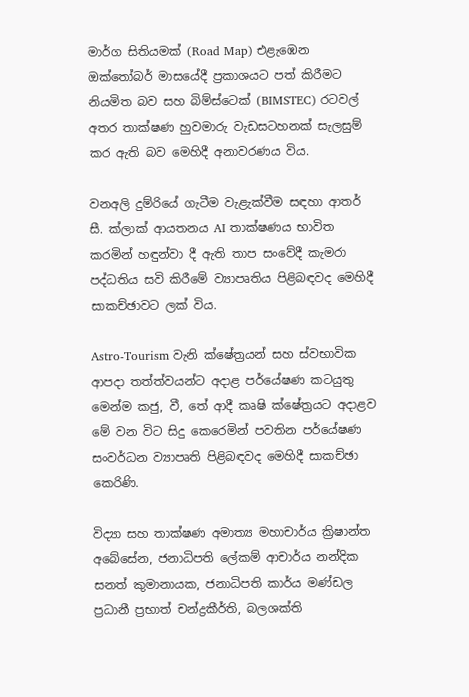මාර්ග සිතියමක් (Road Map) එළැඹෙන ඔක්තෝබර් මාසයේදී ප්‍රකාශයට පත් කිරීමට නියමිත බව සහ බිම්ස්ටෙක් (BIMSTEC) රටවල් අතර තාක්ෂණ හුවමාරු වැඩසටහනක් සැලසුම් කර ඇති බව මෙහිදී අනාවරණය විය.

වනඅලි දුම්රියේ ගැටීම වැළැක්වීම සඳහා ආතර් සී. ක්ලාක් ආයතනය AI තාක්ෂණය භාවිත කරමින් හඳුන්වා දී ඇති තාප සංවේදී කැමරා පද්ධතිය සවි කිරීමේ ව්‍යාපෘතිය පිළිබඳවද මෙහිදී සාකච්ඡාවට ලක් විය.

Astro-Tourism වැනි ක්ෂේත්‍රයන් සහ ස්වභාවික ආපදා තත්ත්වයන්ට අදාළ පර්යේෂණ කටයුතු මෙන්ම කජු, වී, තේ ආදී කෘෂි ක්ෂේත්‍රයට අදාළව මේ වන විට සිදු කෙරෙමින් පවතින පර්යේෂණ සංවර්ධන ව්‍යාපෘති පිළිබඳවද මෙහිදී සාකච්ඡා කෙරිණි.

විද්‍යා සහ තාක්ෂණ අමාත්‍ය මහාචාර්ය ක්‍රිෂාන්ත අබේසේන, ජනාධිපති ලේකම් ආචාර්ය නන්දික සනත් කුමානායක, ජනාධිපති කාර්ය මණ්ඩල ප්‍රධානී ප්‍රභාත් චන්ද්‍රකීර්ති, බලශක්ති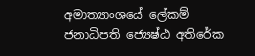අමාත්‍යාංශයේ ලේකම් ජනාධිපති ජ්‍යෙෂ්ඨ අතිරේක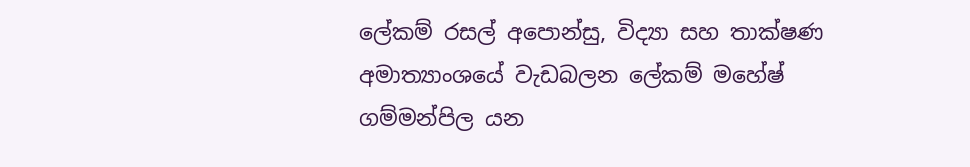ලේකම් රසල් අපොන්සු, විද්‍යා සහ තාක්ෂණ අමාත්‍යාංශයේ වැඩබලන ලේකම් මහේෂ් ගම්මන්පිල යන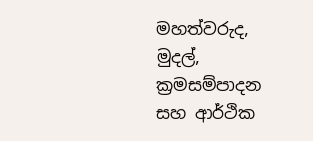මහත්වරුද, මුදල්, ක්‍රමසම්පාදන සහ ආර්ථික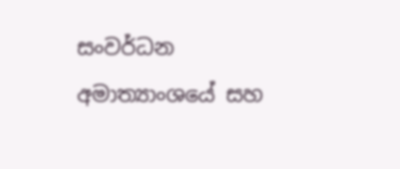සංවර්ධන අමාත්‍යාංශයේ සහ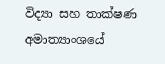විද්‍යා සහ තාක්ෂණ අමාත්‍යාංශයේ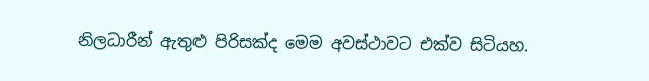නිලධාරීන් ඇතුළු පිරිසක්ද මෙම අවස්ථාවට එක්ව සිටියහ.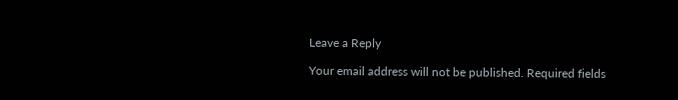Leave a Reply

Your email address will not be published. Required fields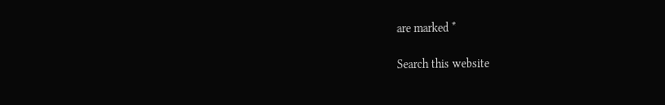are marked *

Search this website